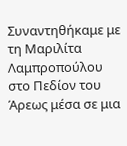Συναντηθήκαμε με τη Μαριλίτα Λαμπροπούλου στο Πεδίον του Άρεως μέσα σε μια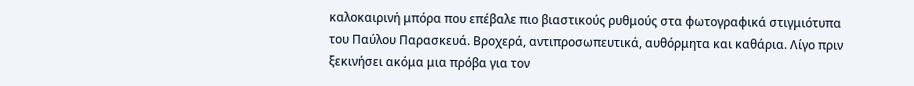καλοκαιρινή μπόρα που επέβαλε πιο βιαστικούς ρυθμούς στα φωτογραφικά στιγμιότυπα του Παύλου Παρασκευά. Βροχερά, αντιπροσωπευτικά, αυθόρμητα και καθάρια. Λίγο πριν ξεκινήσει ακόμα μια πρόβα για τον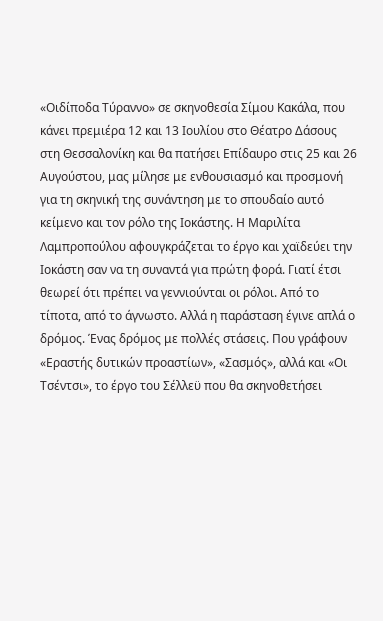«Οιδίποδα Τύραννο» σε σκηνοθεσία Σίμου Κακάλα, που κάνει πρεμιέρα 12 και 13 Ιουλίου στο Θέατρο Δάσους στη Θεσσαλονίκη και θα πατήσει Επίδαυρο στις 25 και 26 Αυγούστου, μας μίλησε με ενθουσιασμό και προσμονή για τη σκηνική της συνάντηση με το σπουδαίο αυτό κείμενο και τον ρόλο της Ιοκάστης. Η Μαριλίτα Λαμπροπούλου αφουγκράζεται το έργο και χαϊδεύει την Ιοκάστη σαν να τη συναντά για πρώτη φορά. Γιατί έτσι θεωρεί ότι πρέπει να γεννιούνται οι ρόλοι. Από το τίποτα, από το άγνωστο. Αλλά η παράσταση έγινε απλά ο δρόμος. Ένας δρόμος με πολλές στάσεις. Που γράφουν «Εραστής δυτικών προαστίων», «Σασμός», αλλά και «Οι Τσέντσι», το έργο του Σέλλεϋ που θα σκηνοθετήσει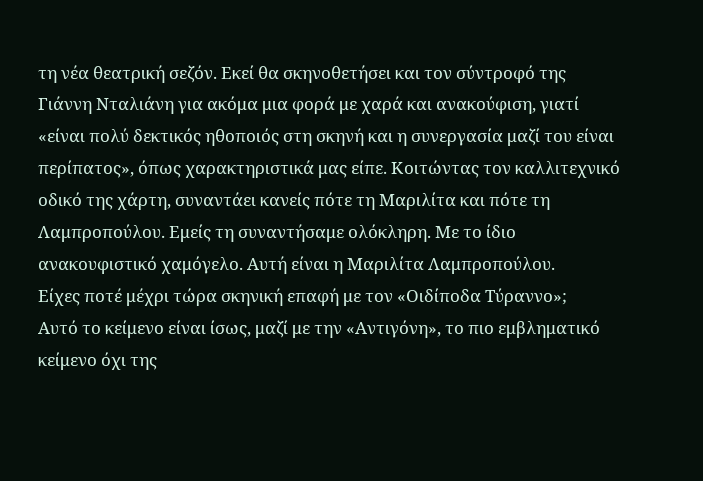τη νέα θεατρική σεζόν. Εκεί θα σκηνοθετήσει και τον σύντροφό της Γιάννη Νταλιάνη για ακόμα μια φορά με χαρά και ανακούφιση, γιατί «είναι πολύ δεκτικός ηθοποιός στη σκηνή και η συνεργασία μαζί του είναι περίπατος», όπως χαρακτηριστικά μας είπε. Κοιτώντας τον καλλιτεχνικό οδικό της χάρτη, συναντάει κανείς πότε τη Μαριλίτα και πότε τη Λαμπροπούλου. Εμείς τη συναντήσαμε ολόκληρη. Με το ίδιο ανακουφιστικό χαμόγελο. Αυτή είναι η Μαριλίτα Λαμπροπούλου.
Είχες ποτέ μέχρι τώρα σκηνική επαφή με τον «Οιδίποδα Τύραννο»;
Αυτό το κείμενο είναι ίσως, μαζί με την «Αντιγόνη», το πιο εμβληματικό κείμενο όχι της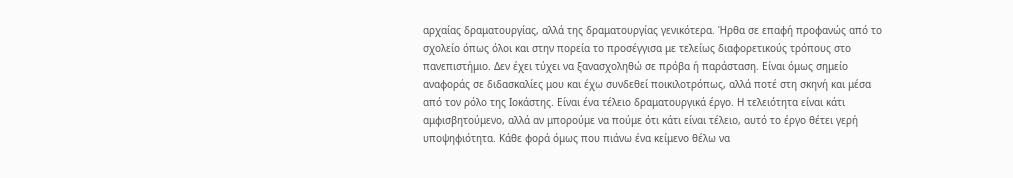αρχαίας δραματουργίας, αλλά της δραματουργίας γενικότερα. Ήρθα σε επαφή προφανώς από το σχολείο όπως όλοι και στην πορεία το προσέγγισα με τελείως διαφορετικούς τρόπους στο πανεπιστήμιο. Δεν έχει τύχει να ξανασχοληθώ σε πρόβα ή παράσταση. Είναι όμως σημείο αναφοράς σε διδασκαλίες μου και έχω συνδεθεί ποικιλοτρόπως, αλλά ποτέ στη σκηνή και μέσα από τον ρόλο της Ιοκάστης. Είναι ένα τέλειο δραματουργικά έργο. Η τελειότητα είναι κάτι αμφισβητούμενο, αλλά αν μπορούμε να πούμε ότι κάτι είναι τέλειο, αυτό το έργο θέτει γερή υποψηφιότητα. Κάθε φορά όμως που πιάνω ένα κείμενο θέλω να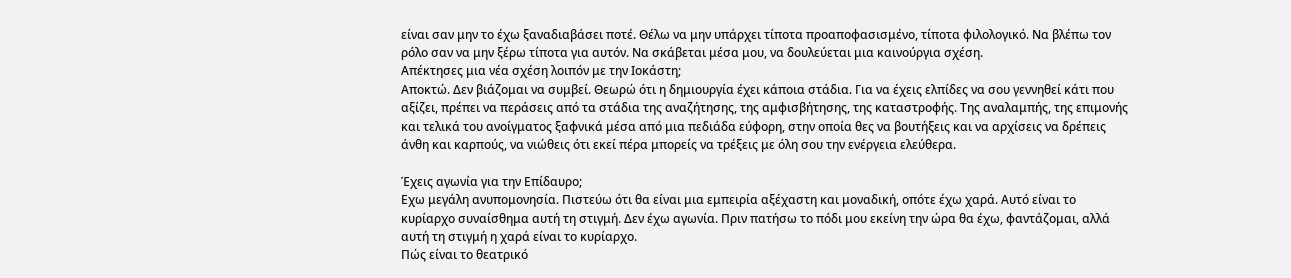είναι σαν μην το έχω ξαναδιαβάσει ποτέ. Θέλω να μην υπάρχει τίποτα προαποφασισμένο, τίποτα φιλολογικό. Να βλέπω τον ρόλο σαν να μην ξέρω τίποτα για αυτόν. Να σκάβεται μέσα μου, να δουλεύεται μια καινούργια σχέση.
Απέκτησες μια νέα σχέση λοιπόν με την Ιοκάστη;
Αποκτώ. Δεν βιάζομαι να συμβεί. Θεωρώ ότι η δημιουργία έχει κάποια στάδια. Για να έχεις ελπίδες να σου γεννηθεί κάτι που αξίζει, πρέπει να περάσεις από τα στάδια της αναζήτησης, της αμφισβήτησης, της καταστροφής. Της αναλαμπής, της επιμονής και τελικά του ανοίγματος ξαφνικά μέσα από μια πεδιάδα εύφορη, στην οποία θες να βουτήξεις και να αρχίσεις να δρέπεις άνθη και καρπούς, να νιώθεις ότι εκεί πέρα μπορείς να τρέξεις με όλη σου την ενέργεια ελεύθερα.

Έχεις αγωνία για την Επίδαυρο;
Εχω μεγάλη ανυπομονησία. Πιστεύω ότι θα είναι μια εμπειρία αξέχαστη και μοναδική, οπότε έχω χαρά. Αυτό είναι το κυρίαρχο συναίσθημα αυτή τη στιγμή. Δεν έχω αγωνία. Πριν πατήσω το πόδι μου εκείνη την ώρα θα έχω, φαντάζομαι, αλλά αυτή τη στιγμή η χαρά είναι το κυρίαρχο.
Πώς είναι το θεατρικό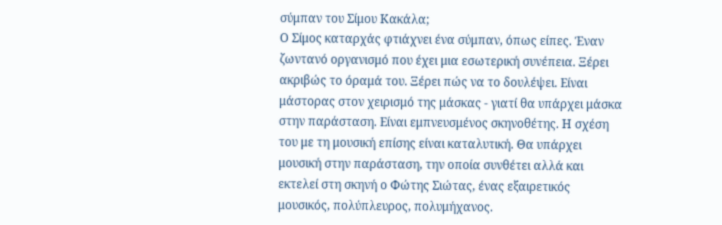σύμπαν του Σίμου Κακάλα;
Ο Σίμος καταρχάς φτιάχνει ένα σύμπαν, όπως είπες. Έναν ζωντανό οργανισμό που έχει μια εσωτερική συνέπεια. Ξέρει ακριβώς το όραμά του. Ξέρει πώς να το δουλέψει. Είναι μάστορας στον χειρισμό της μάσκας - γιατί θα υπάρχει μάσκα στην παράσταση. Είναι εμπνευσμένος σκηνοθέτης. Η σχέση του με τη μουσική επίσης είναι καταλυτική. Θα υπάρχει μουσική στην παράσταση, την οποία συνθέτει αλλά και εκτελεί στη σκηνή ο Φώτης Σιώτας, ένας εξαιρετικός μουσικός, πολύπλευρος, πολυμήχανος.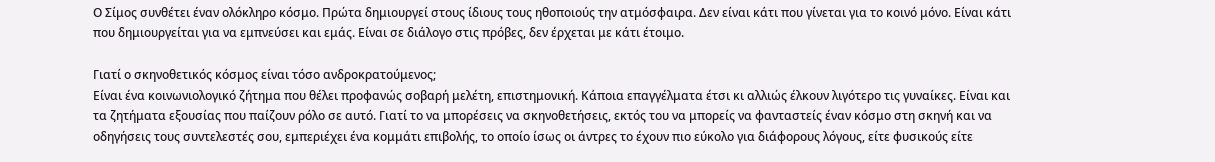Ο Σίμος συνθέτει έναν ολόκληρο κόσμο. Πρώτα δημιουργεί στους ίδιους τους ηθοποιούς την ατμόσφαιρα. Δεν είναι κάτι που γίνεται για το κοινό μόνο. Είναι κάτι που δημιουργείται για να εμπνεύσει και εμάς. Είναι σε διάλογο στις πρόβες, δεν έρχεται με κάτι έτοιμο.

Γιατί ο σκηνοθετικός κόσμος είναι τόσο ανδροκρατούμενος;
Είναι ένα κοινωνιολογικό ζήτημα που θέλει προφανώς σοβαρή μελέτη, επιστημονική. Κάποια επαγγέλματα έτσι κι αλλιώς έλκουν λιγότερο τις γυναίκες. Είναι και τα ζητήματα εξουσίας που παίζουν ρόλο σε αυτό. Γιατί το να μπορέσεις να σκηνοθετήσεις, εκτός του να μπορείς να φανταστείς έναν κόσμο στη σκηνή και να οδηγήσεις τους συντελεστές σου, εμπεριέχει ένα κομμάτι επιβολής, το οποίο ίσως οι άντρες το έχουν πιο εύκολο για διάφορους λόγους, είτε φυσικούς είτε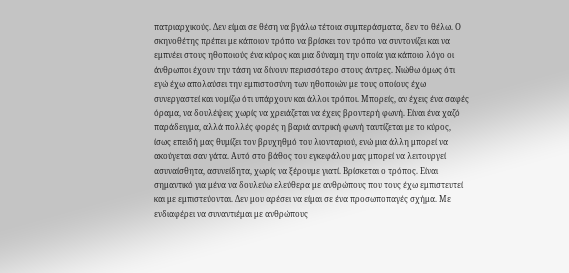πατριαρχικούς. Δεν είμαι σε θέση να βγάλω τέτοια συμπεράσματα, δεν το θέλω. Ο σκηνοθέτης πρέπει με κάποιον τρόπο να βρίσκει τον τρόπο να συντονίζει και να εμπνέει στους ηθοποιούς ένα κύρος και μια δύναμη την οποία για κάποιο λόγο οι άνθρωποι έχουν την τάση να δίνουν περισσότερο στους άντρες. Νιώθω όμως ότι εγώ έχω απολαύσει την εμπιστοσύνη των ηθοποιών με τους οποίους έχω συνεργαστεί και νομίζω ότι υπάρχουν και άλλοι τρόποι. Μπορείς, αν έχεις ένα σαφές όραμα, να δουλέψεις χωρίς να χρειάζεται να έχεις βροντερή φωνή. Είναι ένα χαζό παράδειγμα, αλλά πολλές φορές η βαριά αντρική φωνή ταυτίζεται με το κύρος, ίσως επειδή μας θυμίζει τον βρυχηθμό του λιονταριού, ενώ μια άλλη μπορεί να ακούγεται σαν γάτα. Αυτό στο βάθος του εγκεφάλου μας μπορεί να λειτουργεί ασυναίσθητα, ασυνείδητα, χωρίς να ξέρουμε γιατί. Βρίσκεται ο τρόπος. Είναι σημαντικό για μένα να δουλεύω ελεύθερα με ανθρώπους που τους έχω εμπιστευτεί και με εμπιστεύονται. Δεν μου αρέσει να είμαι σε ένα προσωποπαγές σχήμα. Με ενδιαφέρει να συναντιέμαι με ανθρώπους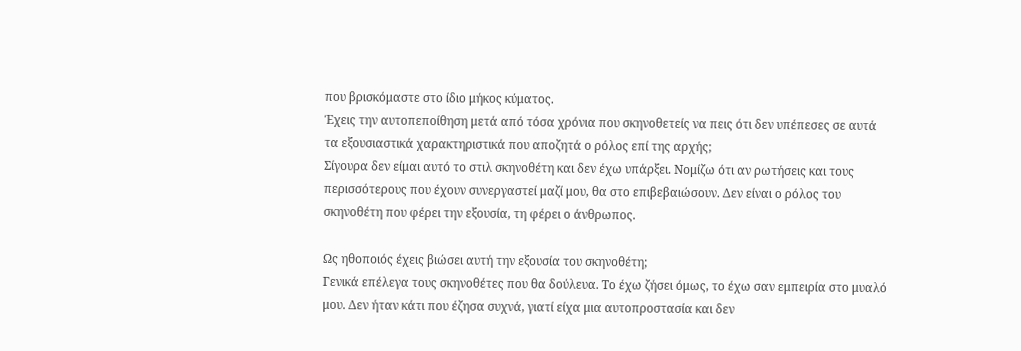που βρισκόμαστε στο ίδιο μήκος κύματος.
Έχεις την αυτοπεποίθηση μετά από τόσα χρόνια που σκηνοθετείς να πεις ότι δεν υπέπεσες σε αυτά τα εξουσιαστικά χαρακτηριστικά που αποζητά ο ρόλος επί της αρχής;
Σίγουρα δεν είμαι αυτό το στιλ σκηνοθέτη και δεν έχω υπάρξει. Νομίζω ότι αν ρωτήσεις και τους περισσότερους που έχουν συνεργαστεί μαζί μου, θα στο επιβεβαιώσουν. Δεν είναι ο ρόλος του σκηνοθέτη που φέρει την εξουσία, τη φέρει ο άνθρωπος.

Ως ηθοποιός έχεις βιώσει αυτή την εξουσία του σκηνοθέτη;
Γενικά επέλεγα τους σκηνοθέτες που θα δούλευα. Το έχω ζήσει όμως, το έχω σαν εμπειρία στο μυαλό μου. Δεν ήταν κάτι που έζησα συχνά, γιατί είχα μια αυτοπροστασία και δεν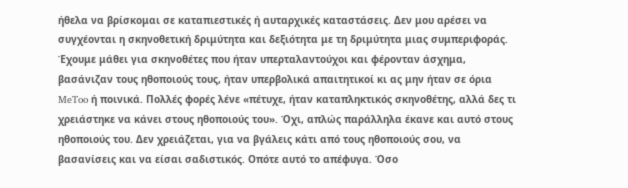ήθελα να βρίσκομαι σε καταπιεστικές ή αυταρχικές καταστάσεις. Δεν μου αρέσει να συγχέονται η σκηνοθετική δριμύτητα και δεξιότητα με τη δριμύτητα μιας συμπεριφοράς. Έχουμε μάθει για σκηνοθέτες που ήταν υπερταλαντούχοι και φέρονταν άσχημα, βασάνιζαν τους ηθοποιούς τους, ήταν υπερβολικά απαιτητικοί κι ας μην ήταν σε όρια MeToo ή ποινικά. Πολλές φορές λένε «πέτυχε, ήταν καταπληκτικός σκηνοθέτης, αλλά δες τι χρειάστηκε να κάνει στους ηθοποιούς του». Όχι, απλώς παράλληλα έκανε και αυτό στους ηθοποιούς του. Δεν χρειάζεται, για να βγάλεις κάτι από τους ηθοποιούς σου, να βασανίσεις και να είσαι σαδιστικός. Οπότε αυτό το απέφυγα. Όσο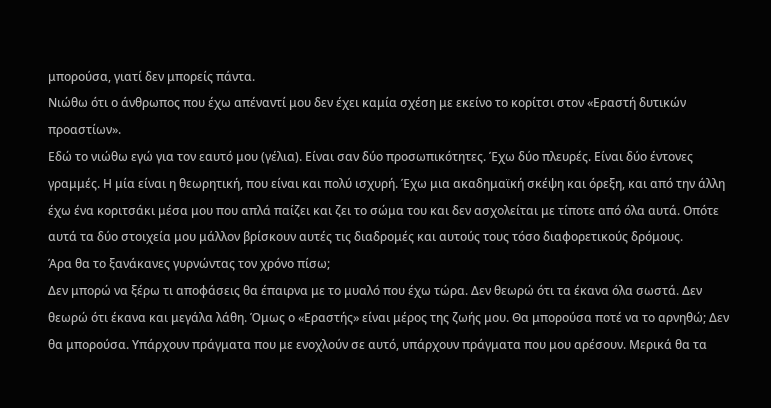μπορούσα, γιατί δεν μπορείς πάντα.
Νιώθω ότι ο άνθρωπος που έχω απέναντί μου δεν έχει καμία σχέση με εκείνο το κορίτσι στον «Εραστή δυτικών προαστίων».
Εδώ το νιώθω εγώ για τον εαυτό μου (γέλια). Είναι σαν δύο προσωπικότητες. Έχω δύο πλευρές. Είναι δύο έντονες γραμμές. Η μία είναι η θεωρητική, που είναι και πολύ ισχυρή. Έχω μια ακαδημαϊκή σκέψη και όρεξη, και από την άλλη έχω ένα κοριτσάκι μέσα μου που απλά παίζει και ζει το σώμα του και δεν ασχολείται με τίποτε από όλα αυτά. Οπότε αυτά τα δύο στοιχεία μου μάλλον βρίσκουν αυτές τις διαδρομές και αυτούς τους τόσο διαφορετικούς δρόμους.
Άρα θα το ξανάκανες γυρνώντας τον χρόνο πίσω;
Δεν μπορώ να ξέρω τι αποφάσεις θα έπαιρνα με το μυαλό που έχω τώρα. Δεν θεωρώ ότι τα έκανα όλα σωστά. Δεν θεωρώ ότι έκανα και μεγάλα λάθη. Όμως ο «Εραστής» είναι μέρος της ζωής μου. Θα μπορούσα ποτέ να το αρνηθώ; Δεν θα μπορούσα. Υπάρχουν πράγματα που με ενοχλούν σε αυτό, υπάρχουν πράγματα που μου αρέσουν. Μερικά θα τα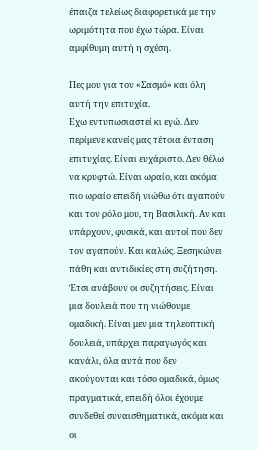έπαιζα τελείως διαφορετικά με την ωριμότητα που έχω τώρα. Είναι αμφίθυμη αυτή η σχέση.

Πες μου για τον «Σασμό» και όλη αυτή την επιτυχία.
Εχω εντυπωσιαστεί κι εγώ. Δεν περίμενε κανείς μας τέτοια ένταση επιτυχίας. Είναι ευχάριστο. Δεν θέλω να κρυφτώ. Είναι ωραίο, και ακόμα πιο ωραίο επειδή νιώθω ότι αγαπούν και τον ρόλο μου, τη Βασιλική. Αν και υπάρχουν, φυσικά, και αυτοί που δεν τον αγαπούν. Και καλώς. Ξεσηκώνει πάθη και αντιδικίες στη συζήτηση. Έτσι ανάβουν οι συζητήσεις. Είναι μια δουλειά που τη νιώθουμε ομαδική. Είναι μεν μια τηλεοπτική δουλειά, υπάρχει παραγωγός και κανάλι, όλα αυτά που δεν ακούγονται και τόσο ομαδικά, όμως πραγματικά, επειδή όλοι έχουμε συνδεθεί συναισθηματικά, ακόμα και οι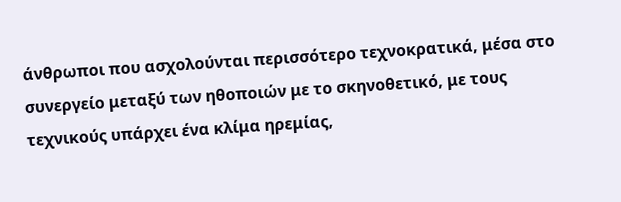άνθρωποι που ασχολούνται περισσότερο τεχνοκρατικά, μέσα στο συνεργείο μεταξύ των ηθοποιών με το σκηνοθετικό, με τους τεχνικούς υπάρχει ένα κλίμα ηρεμίας,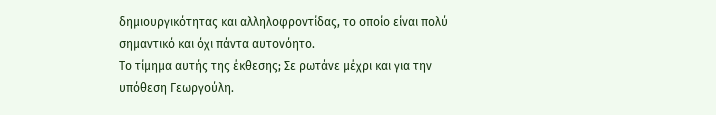δημιουργικότητας και αλληλοφροντίδας, το οποίο είναι πολύ σημαντικό και όχι πάντα αυτονόητο.
Το τίμημα αυτής της έκθεσης; Σε ρωτάνε μέχρι και για την υπόθεση Γεωργούλη.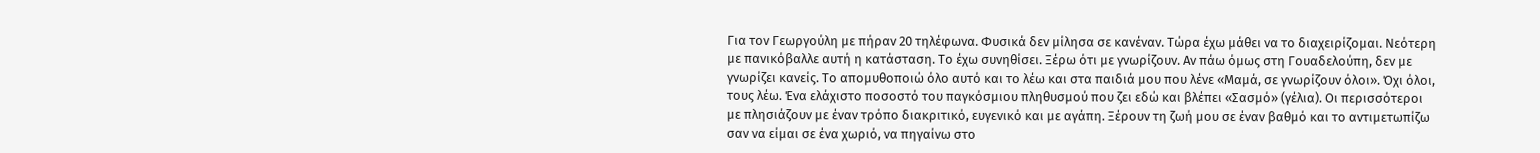Για τον Γεωργούλη με πήραν 20 τηλέφωνα. Φυσικά δεν μίλησα σε κανέναν. Τώρα έχω μάθει να το διαχειρίζομαι. Νεότερη με πανικόβαλλε αυτή η κατάσταση. Το έχω συνηθίσει. Ξέρω ότι με γνωρίζουν. Αν πάω όμως στη Γουαδελούπη, δεν με γνωρίζει κανείς. Το απομυθοποιώ όλο αυτό και το λέω και στα παιδιά μου που λένε «Μαμά, σε γνωρίζουν όλοι». Όχι όλοι, τους λέω. Ένα ελάχιστο ποσοστό του παγκόσμιου πληθυσμού που ζει εδώ και βλέπει «Σασμό» (γέλια). Οι περισσότεροι με πλησιάζουν με έναν τρόπο διακριτικό, ευγενικό και με αγάπη. Ξέρουν τη ζωή μου σε έναν βαθμό και το αντιμετωπίζω σαν να είμαι σε ένα χωριό, να πηγαίνω στο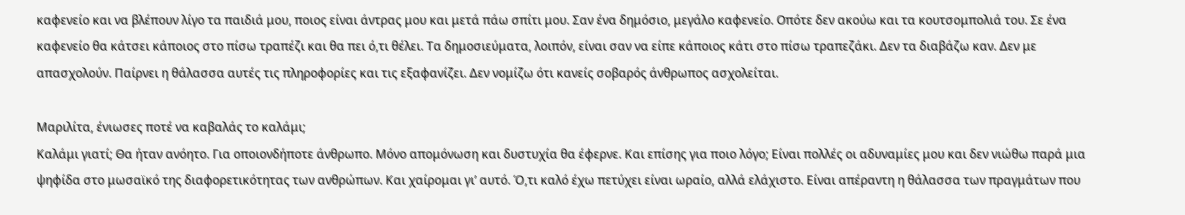καφενείο και να βλέπουν λίγο τα παιδιά μου, ποιος είναι άντρας μου και μετά πάω σπίτι μου. Σαν ένα δημόσιο, μεγάλο καφενείο. Οπότε δεν ακούω και τα κουτσομπολιά του. Σε ένα καφενείο θα κάτσει κάποιος στο πίσω τραπέζι και θα πει ό,τι θέλει. Τα δημοσιεύματα, λοιπόν, είναι σαν να είπε κάποιος κάτι στο πίσω τραπεζάκι. Δεν τα διαβάζω καν. Δεν με απασχολούν. Παίρνει η θάλασσα αυτές τις πληροφορίες και τις εξαφανίζει. Δεν νομίζω ότι κανείς σοβαρός άνθρωπος ασχολείται.

Μαριλίτα, ένιωσες ποτέ να καβαλάς το καλάμι;
Καλάμι γιατί; Θα ήταν ανόητο. Για οποιονδήποτε άνθρωπο. Μόνο απομόνωση και δυστυχία θα έφερνε. Και επίσης για ποιο λόγο; Είναι πολλές οι αδυναμίες μου και δεν νιώθω παρά μια ψηφίδα στο μωσαϊκό της διαφορετικότητας των ανθρώπων. Και χαίρομαι γι’ αυτό. Ό,τι καλό έχω πετύχει είναι ωραίο, αλλά ελάχιστο. Είναι απέραντη η θάλασσα των πραγμάτων που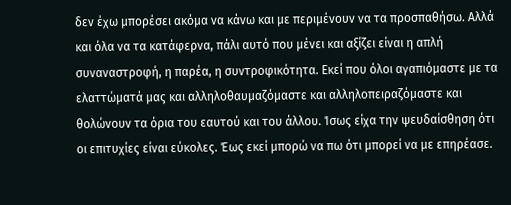δεν έχω μπορέσει ακόμα να κάνω και με περιμένουν να τα προσπαθήσω. Αλλά και όλα να τα κατάφερνα, πάλι αυτό που μένει και αξίζει είναι η απλή συναναστροφή, η παρέα, η συντροφικότητα. Εκεί που όλοι αγαπιόμαστε με τα ελαττώματά μας και αλληλοθαυμαζόμαστε και αλληλοπειραζόμαστε και θολώνουν τα όρια του εαυτού και του άλλου. Ίσως είχα την ψευδαίσθηση ότι οι επιτυχίες είναι εύκολες. Έως εκεί μπορώ να πω ότι μπορεί να με επηρέασε.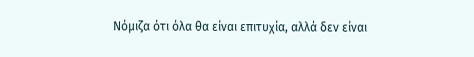Νόμιζα ότι όλα θα είναι επιτυχία, αλλά δεν είναι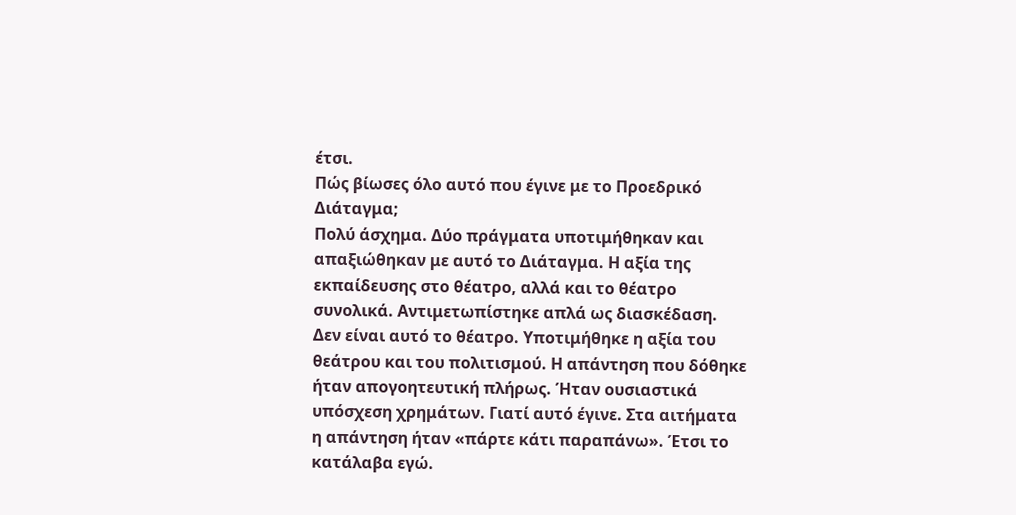έτσι.
Πώς βίωσες όλο αυτό που έγινε με το Προεδρικό Διάταγμα;
Πολύ άσχημα. Δύο πράγματα υποτιμήθηκαν και απαξιώθηκαν με αυτό το Διάταγμα. Η αξία της εκπαίδευσης στο θέατρο, αλλά και το θέατρο συνολικά. Αντιμετωπίστηκε απλά ως διασκέδαση. Δεν είναι αυτό το θέατρο. Υποτιμήθηκε η αξία του θεάτρου και του πολιτισμού. Η απάντηση που δόθηκε ήταν απογοητευτική πλήρως. Ήταν ουσιαστικά υπόσχεση χρημάτων. Γιατί αυτό έγινε. Στα αιτήματα η απάντηση ήταν «πάρτε κάτι παραπάνω». Έτσι το κατάλαβα εγώ.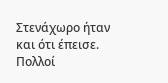Στενάχωρο ήταν και ότι έπεισε. Πολλοί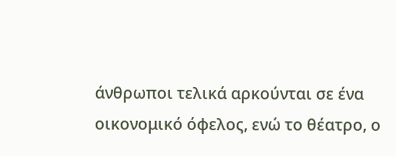άνθρωποι τελικά αρκούνται σε ένα οικονομικό όφελος, ενώ το θέατρο, ο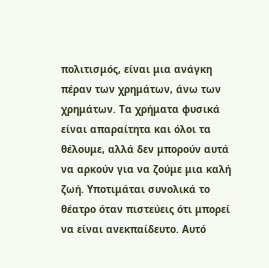πολιτισμός, είναι μια ανάγκη πέραν των χρημάτων, άνω των χρημάτων. Τα χρήματα φυσικά είναι απαραίτητα και όλοι τα θέλουμε, αλλά δεν μπορούν αυτά να αρκούν για να ζούμε μια καλή ζωή. Υποτιμάται συνολικά το θέατρο όταν πιστεύεις ότι μπορεί να είναι ανεκπαίδευτο. Αυτό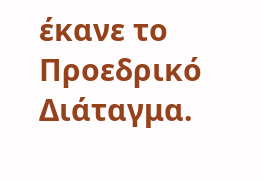έκανε το Προεδρικό Διάταγμα.